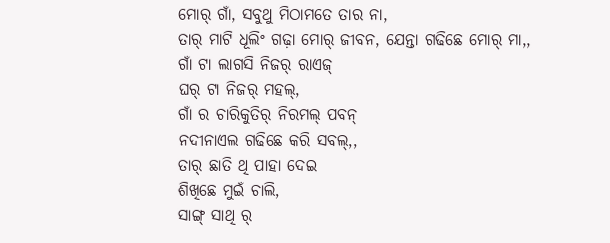ମୋର୍ ଗାଁ, ସବୁଥୁ ମିଠାମତେ ତାର ନା,
ତାର୍ ମାଟି ଧୂଲିଂ ଗଢ଼ା ମୋର୍ ଜୀବନ, ଯେନ୍ତା ଗଢିଛେ ମୋର୍ ମା,,
ଗାଁ ଟା ଲାଗସି ନିଜର୍ ରାଏଜ୍
ଘର୍ ଟା ନିଜର୍ ମହଲ୍,
ଗାଁ ର ଚାରିକୁତିର୍ ନିରମଲ୍ ପବନ୍
ନଦୀନାଏଲ ଗଢିଛେ କରି ସବଲ୍,,
ତାର୍ ଛାତି ଥି ପାହା ଦେଇ
ଶିଖିଛେ ମୁଇଁ ଚାଲି,
ସାଙ୍ଗ୍ ସାଥି ର୍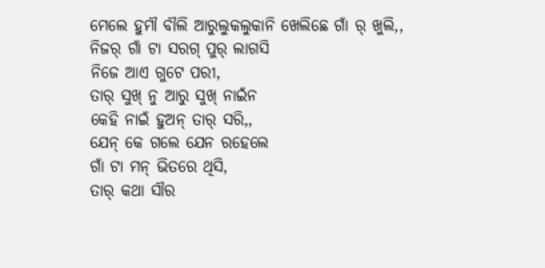ମେଲେ ହୁମୗ ବୗଲି ଆରୁଲୁକଲୁକାନି ଖେଲିଛେ ଗାଁ ର୍ ଖୁଲି,,
ନିଜର୍ ଗାଁ ଟା ସରଗ୍ ପୁର୍ ଲାଗସି
ନିଜେ ଆଏ ଗୁଟେ ପରୀ,
ତାର୍ ସୁଖ୍ ନୁ ଆରୁ ସୁଖ୍ ନାଇଁନ
କେହି ନାଇଁ ହୁଅନ୍ ତାର୍ ସରି,,
ଯେନ୍ କେ ଗଲେ ଯେନ ରହେଲେ
ଗାଁ ଟା ମନ୍ ଭିତରେ ଥିସି,
ତାର୍ କଥା ସୗର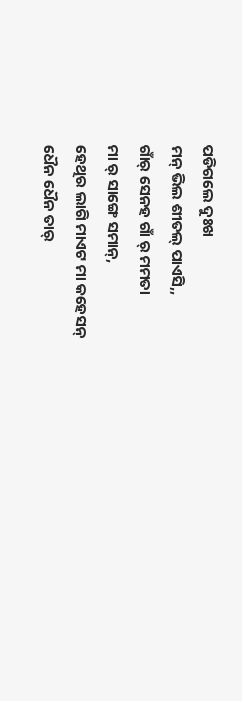ପଡିଗଲେ ଦୁଃଖ
ମନ୍ ଭିଲ ଶୀତଲ୍ ପାଏସି,,
ଗାଁର୍ ସେନହ ଗାଁ ର୍ ମମତା
ମା ର୍ ସାଙ୍ଗେ ସମାନ୍,
ହେଥିର ଲାଗି ମାଏଟ ମା କହେସନ୍
ଧୈନ ଧୈନ ତାର୍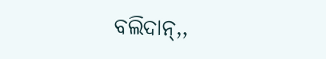ବଲିଦାନ୍,,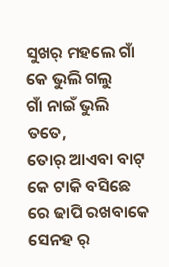ସୁଖର୍ ମହଲେ ଗାଁ କେ ଭୁଲି ଗଲୁ
ଗାଁ ନାଇଁ ଭୁଲି ତତେ,
ତୋର୍ ଆଏବା ବାଟ୍ କେ ଟାକି ବସିଛେ ରେ ଢାପି ରଖବାକେ ସେନହ ର୍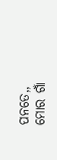ପନତେ,,
ମୋର ଗାଁ